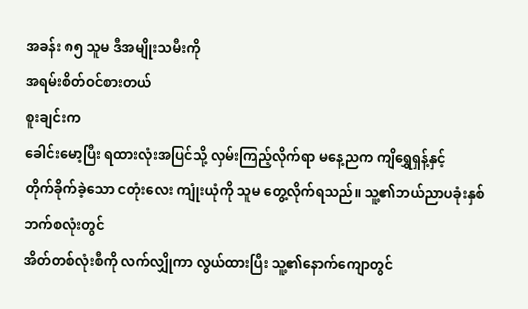အခန်း ၈၅ သူမ ဒီအမျိုးသမီးကို
အရမ်းစိတ်ဝင်စားတယ်
စူးချင်းက
ခေါင်းမော့ပြီး ရထားလုံးအပြင်သို့ လှမ်းကြည့်လိုက်ရာ မနေ့ညက ကျိရွှေရှန့်နှင့်
တိုက်ခိုက်ခဲ့သော ငတုံးလေး ကျုံးယုံကို သူမ တွေ့လိုက်ရသည်။ သူ့၏ဘယ်ညာပခုံးနှစ်ဘက်စလုံးတွင်
အိတ်တစ်လုံးစီကို လက်လျှိုကာ လွယ်ထားပြီး သူ့၏နောက်ကျောတွင်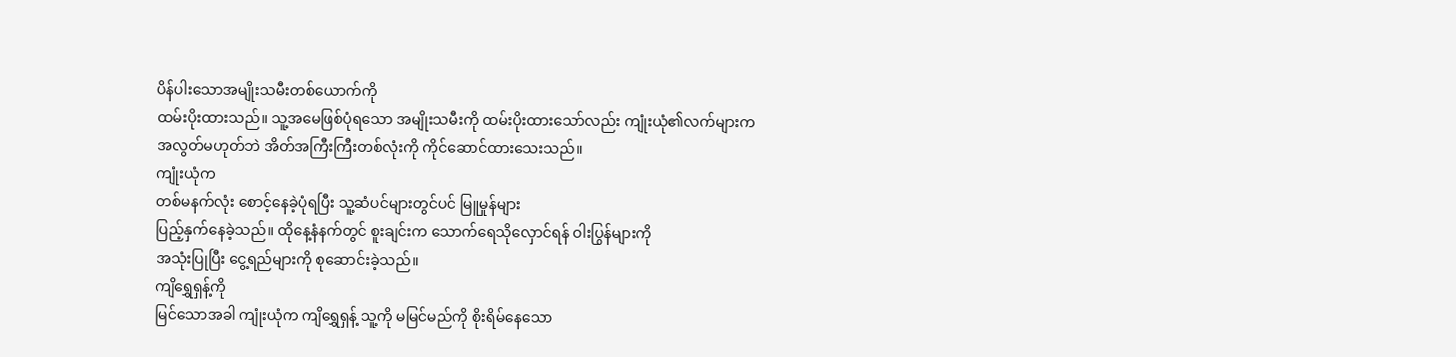ပိန်ပါးသောအမျိုးသမီးတစ်ယောက်ကို
ထမ်းပိုးထားသည်။ သူ့အမေဖြစ်ပုံရသော အမျိုးသမီးကို ထမ်းပိုးထားသော်လည်း ကျုံးယုံ၏လက်များက
အလွတ်မဟုတ်ဘဲ အိတ်အကြီးကြီးတစ်လုံးကို ကိုင်ဆောင်ထားသေးသည်။
ကျုံးယုံက
တစ်မနက်လုံး စောင့်နေခဲ့ပုံရပြီး သူ့ဆံပင်များတွင်ပင် မြူမှုန်များ
ပြည့်နှက်နေခဲ့သည်။ ထိုနေ့နံနက်တွင် စူးချင်းက သောက်ရေသိုလှောင်ရန် ဝါးပြွန်များကို
အသုံးပြုပြီး ငွေ့ရည်များကို စုဆောင်းခဲ့သည်။
ကျိရွှေရှန့်ကို
မြင်သောအခါ ကျုံးယုံက ကျိရွှေရှန့် သူ့ကို မမြင်မည်ကို စိုးရိမ်နေသော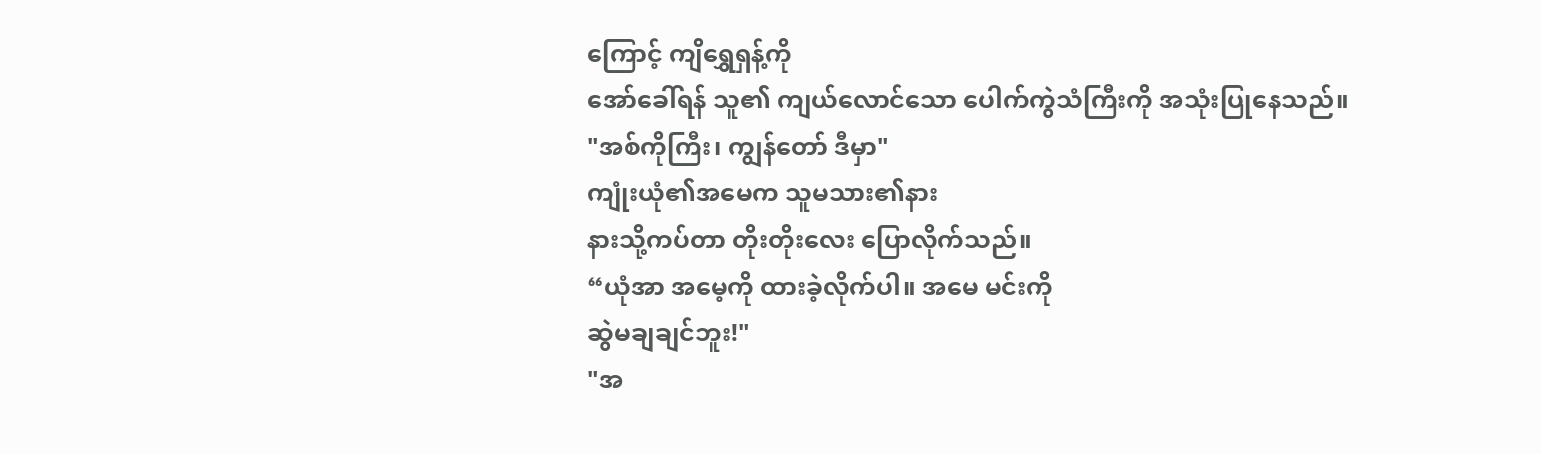ကြောင့် ကျိရွှေရှန့်ကို
အော်ခေါ်ရန် သူ၏ ကျယ်လောင်သော ပေါက်ကွဲသံကြီးကို အသုံးပြုနေသည်။
"အစ်ကိုကြီး၊ ကျွန်တော် ဒီမှာ"
ကျုံးယုံ၏အမေက သူမသား၏နား
နားသို့ကပ်တာ တိုးတိုးလေး ပြောလိုက်သည်။
“ယုံအာ အမေ့ကို ထားခဲ့လိုက်ပါ။ အမေ မင်းကို
ဆွဲမချချင်ဘူး!"
"အ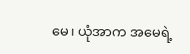မေ၊ ယုံအာက အမေရဲ့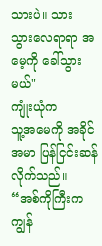သားပဲ။ သား သွားလေရာရာ အမေ့ကို ခေါ်သွားမယ်"
ကျုံးယုံက
သူ့အမေကို အခိုင်အမာ ပြန်ငြင်းဆန်လိုက်သည်။
“အစ်ကိုကြီးက
ကျွန်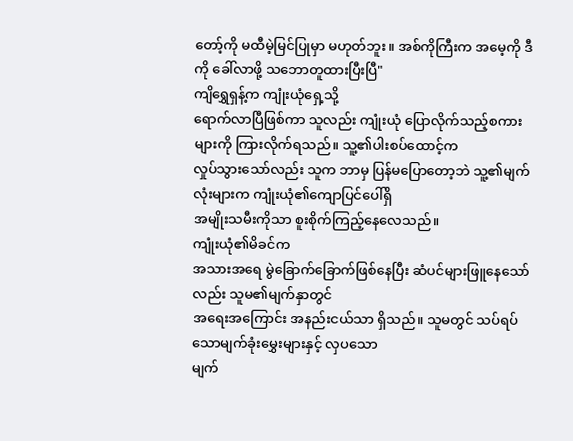တော့်ကို မထီမဲ့မြင်ပြုမှာ မဟုတ်ဘူး။ အစ်ကိုကြီးက အမေ့ကို ဒီကို ခေါ်လာဖို့ သဘောတူထားပြီးပြီ"
ကျိရွှေရှန့်က ကျုံးယုံရှေ့သို့
ရောက်လာပြီဖြစ်ကာ သူလည်း ကျုံးယုံ ပြောလိုက်သည့်စကားများကို ကြားလိုက်ရသည်။ သူ့၏ပါးစပ်ထောင့်က
လှုပ်သွားသော်လည်း သူက ဘာမှ ပြန်မပြောတော့ဘဲ သူ့၏မျက်လုံးများက ကျုံးယုံ၏ကျောပြင်ပေါ်ရှိ
အမျိုးသမီးကိုသာ စူးစိုက်ကြည့်နေလေသည်။
ကျုံးယုံ၏မိခင်က
အသားအရေ မွဲခြောက်ခြောက်ဖြစ်နေပြီး ဆံပင်များဖြူနေသော်လည်း သူမ၏မျက်နှာတွင်
အရေးအကြောင်း အနည်းငယ်သာ ရှိသည်။ သူမတွင် သပ်ရပ်သောမျက်ခုံးမွှေးများနှင့် လှပသော
မျက်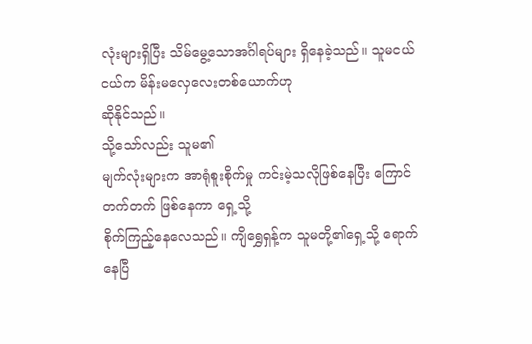လုံးများရှိပြီး သိမ်မွေ့သောအင်္ဂါရပ်များ ရှိနေခဲ့သည်။ သူမငယ်ငယ်က မိန်းမလှေလေးတစ်ယောက်ဟု
ဆိုနိုင်သည်။
သို့သော်လည်း သူမ၏
မျက်လုံးများက အာရုံစူးစိုက်မှု ကင်းမဲ့သလိုဖြစ်နေပြီး ကြောင်တက်တက် ဖြစ်နေကာ ရှေ့သို့
စိုက်ကြည့်နေလေသည်။ ကျိရွှေရှန့်က သူမတို့၏ရှေ့သို့ ရောက်နေပြီ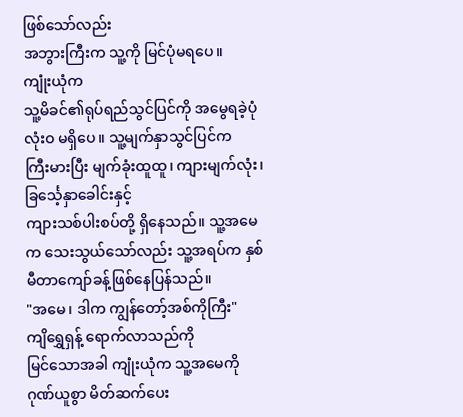ဖြစ်သော်လည်း
အဘွားကြီးက သူ့ကို မြင်ပုံမရပေ။
ကျုံးယုံက
သူ့မိခင်၏ရုပ်ရည်သွင်ပြင်ကို အမွေရခဲ့ပုံ လုံးဝ မရှိပေ။ သူ့မျက်နှာသွင်ပြင်က
ကြီးမားပြီး မျက်ခုံးထူထူ၊ ကျားမျက်လုံး၊ ခြင်္သေ့နှာခေါင်းနှင့်
ကျားသစ်ပါးစပ်တို့ ရှိနေသည်။ သူ့အမေက သေးသွယ်သော်လည်း သူ့အရပ်က နှစ်မီတာကျော်ခန့်ဖြစ်နေပြန်သည်။
"အမေ၊ ဒါက ကျွန်တော့်အစ်ကိုကြီး"
ကျိရွှေရှန့် ရောက်လာသည်ကို
မြင်သောအခါ ကျုံးယုံက သူ့အမေကို ဂုဏ်ယူစွာ မိတ်ဆက်ပေး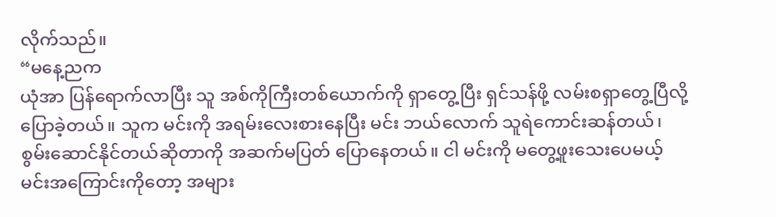လိုက်သည်။
“မနေ့ညက
ယုံအာ ပြန်ရောက်လာပြီး သူ အစ်ကိုကြီးတစ်ယောက်ကို ရှာတွေ့ပြီး ရှင်သန်ဖို့ လမ်းစရှာတွေ့ပြီလို့
ပြောခဲ့တယ်။ သူက မင်းကို အရမ်းလေးစားနေပြီး မင်း ဘယ်လောက် သူရဲကောင်းဆန်တယ်၊
စွမ်းဆောင်နိုင်တယ်ဆိုတာကို အဆက်မပြတ် ပြောနေတယ်။ ငါ မင်းကို မတွေ့ဖူးသေးပေမယ့်
မင်းအကြောင်းကိုတော့ အများ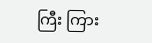ကြီး ကြား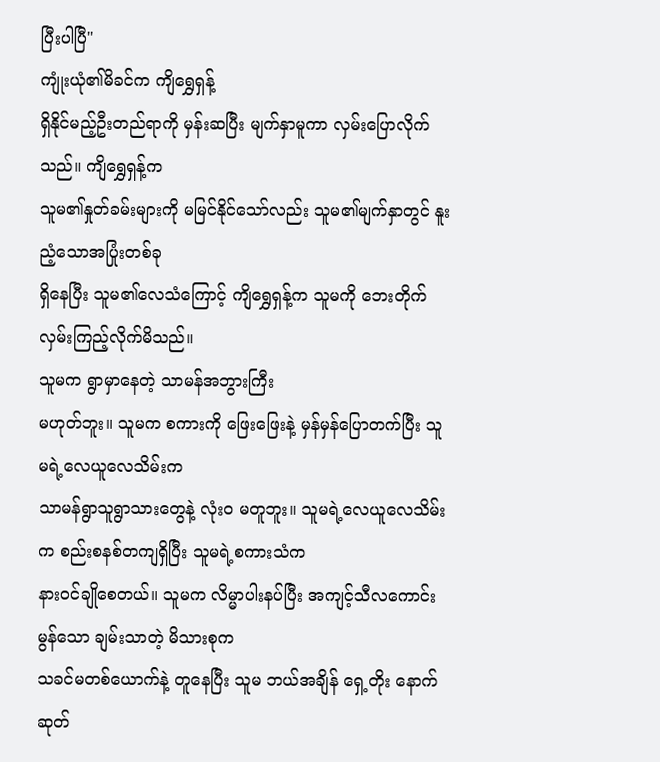ပြီးပါပြီ"
ကျုံးယုံ၏မိခင်က ကျိရွှေရှန့်
ရှိနိုင်မည့်ဦးတည်ရာကို မှန်းဆပြီး မျက်နှာမူကာ လှမ်းပြောလိုက်သည်။ ကျိရွှေရှန့်က
သူမ၏နှုတ်ခမ်းများကို မမြင်နိုင်သော်လည်း သူမ၏မျက်နှာတွင် နူးညံ့သောအပြုံးတစ်ခု
ရှိနေပြီး သူမ၏လေသံကြောင့် ကျိရွှေရှန့်က သူမကို ဘေးတိုက်လှမ်းကြည့်လိုက်မိသည်။
သူမက ရွာမှာနေတဲ့ သာမန်အဘွားကြီး
မဟုတ်ဘူး။ သူမက စကားကို ဖြေးဖြေးနဲ့ မှန်မှန်ပြောတက်ပြီး သူမရဲ့လေယူလေသိမ်းက
သာမန်ရွာသူရွာသားတွေနဲ့ လုံးဝ မတူဘူး။ သူမရဲ့လေယူလေသိမ်းက စည်းစနစ်တကျရှိပြီး သူမရဲ့စကားသံက
နားဝင်ချိုစေတယ်။ သူမက လိမ္မာပါးနပ်ပြီး အကျင့်သီလကောင်းမွန်သော ချမ်းသာတဲ့ မိသားစုက
သခင်မတစ်ယောက်နဲ့ တူနေပြီး သူမ ဘယ်အချိန် ရှေ့တိုး နောက်ဆုတ်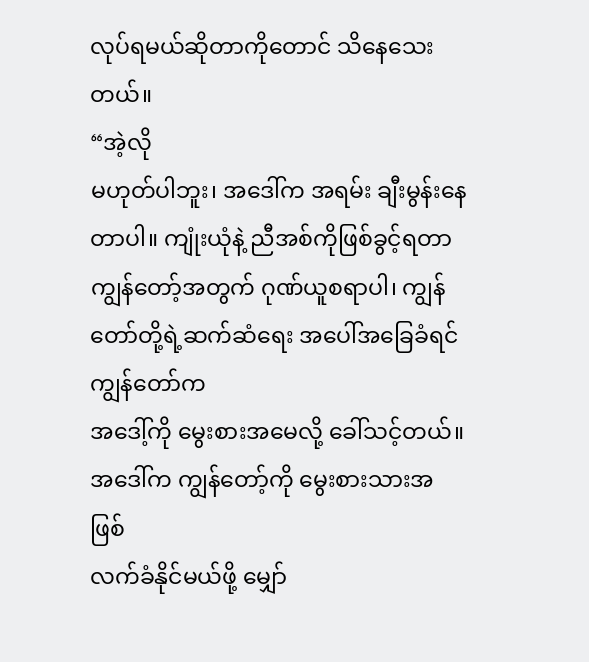လုပ်ရမယ်ဆိုတာကိုတောင် သိနေသေးတယ်။
“အဲ့လို
မဟုတ်ပါဘူး၊ အဒေါ်က အရမ်း ချီးမွန်းနေတာပါ။ ကျုံးယုံနဲ့ ညီအစ်ကိုဖြစ်ခွင့်ရတာ
ကျွန်တော့်အတွက် ဂုဏ်ယူစရာပါ၊ ကျွန်တော်တို့ရဲ့ဆက်ဆံရေး အပေါ်အခြေခံရင် ကျွန်တော်က
အဒေါ့်ကို မွေးစားအမေလို့ ခေါ်သင့်တယ်။ အဒေါ်က ကျွန်တော့်ကို မွေးစားသားအဖြစ်
လက်ခံနိုင်မယ်ဖို့ မျှော်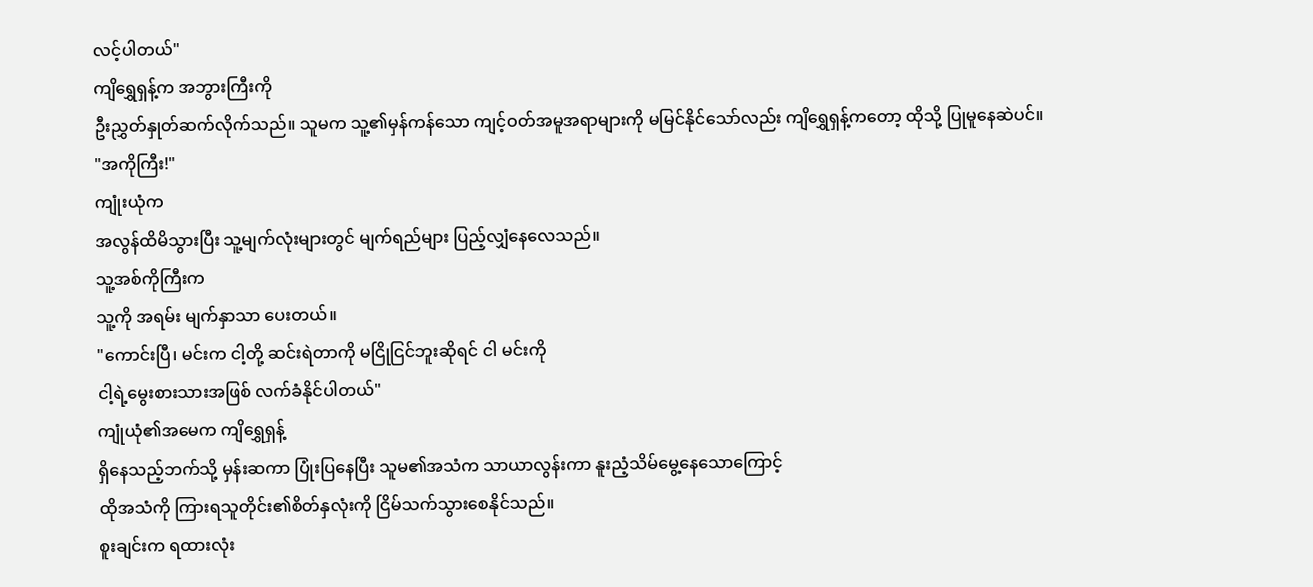လင့်ပါတယ်"
ကျိရွှေရှန့်က အဘွားကြီးကို
ဦးညွှတ်နှုတ်ဆက်လိုက်သည်။ သူမက သူ့၏မှန်ကန်သော ကျင့်ဝတ်အမူအရာများကို မမြင်နိုင်သော်လည်း ကျိရွှေရှန့်ကတော့ ထိုသို့ ပြုမူနေဆဲပင်။
"အကိုကြီး!"
ကျုံးယုံက
အလွန်ထိမိသွားပြီး သူ့မျက်လုံးများတွင် မျက်ရည်များ ပြည့်လျှံနေလေသည်။
သူ့အစ်ကိုကြီးက
သူ့ကို အရမ်း မျက်နှာသာ ပေးတယ်။
"ကောင်းပြီ၊ မင်းက ငါ့တို့ ဆင်းရဲတာကို မငြိုငြင်ဘူးဆိုရင် ငါ မင်းကို
ငါ့ရဲ့မွေးစားသားအဖြစ် လက်ခံနိုင်ပါတယ်"
ကျုံယုံ၏အမေက ကျိရွှေရှန့်
ရှိနေသည့်ဘက်သို့ မှန်းဆကာ ပြုံးပြနေပြီး သူမ၏အသံက သာယာလွန်းကာ နူးညံ့သိမ်မွေ့နေသောကြောင့်
ထိုအသံကို ကြားရသူတိုင်း၏စိတ်နှလုံးကို ငြိမ်သက်သွားစေနိုင်သည်။
စူးချင်းက ရထားလုံး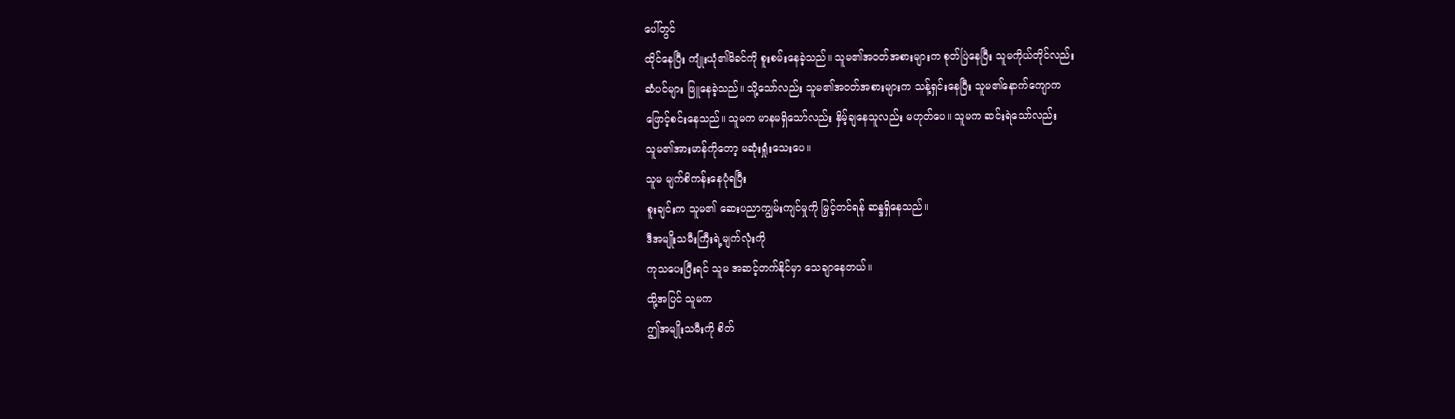ပေါ်တွင်
ထိုင်နေပြီး ကျုံးယုံ၏မိခင်ကို စူးစမ်းနေခဲ့သည်။ သူမ၏အဝတ်အစားများက စုတ်ပြဲနေပြီး သူမကိုယ်တိုင်လည်း
ဆံပင်များ ဖြူနေခဲ့သည်။ သို့သော်လည်း သူမ၏အဝတ်အစားများက သန့်ရှင်းနေပြီး သူမ၏နောက်ကျောက
ဖြောင့်စင်းနေသည်။ သူမက မာနမရှိသော်လည်း နှိမ့်ချနေသူလည်း မဟုတ်ပေ။ သူမက ဆင်းရဲသော်လည်း
သူမ၏အားမာန်ကိုတော့ မဆုံးရှုံးသေးပေ။
သူမ မျက်စိကန်းနေပုံရပြီး
စူးချင်းက သူမ၏ ဆေးပညာကျွမ်းကျင်မှုကို မြှင့်တင်ရန် ဆန္ဒရှိနေသည်။
ဒီအမျိုးသမီးကြီးရဲ့မျက်လုံးကို
ကုသပေးပြီးရင် သူမ အဆင့်တက်နိုင်မှာ သေချာနေတယ်။
ထို့အပြင် သူမက
ဤအမျိုးသမီးကို စိတ်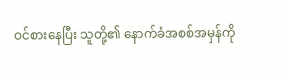ဝင်စားနေပြီး သူတို့၏ နောက်ခံအစစ်အမှန်ကို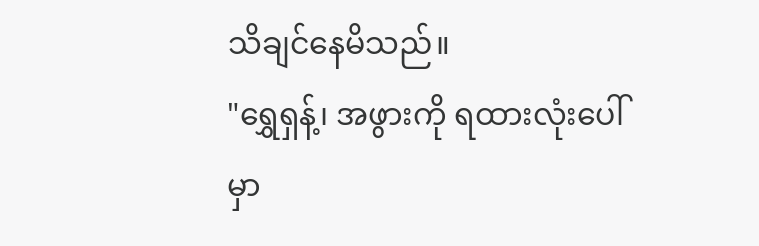သိချင်နေမိသည်။
"ရွှေရှန့်၊ အဖွားကို ရထားလုံးပေါ်မှာ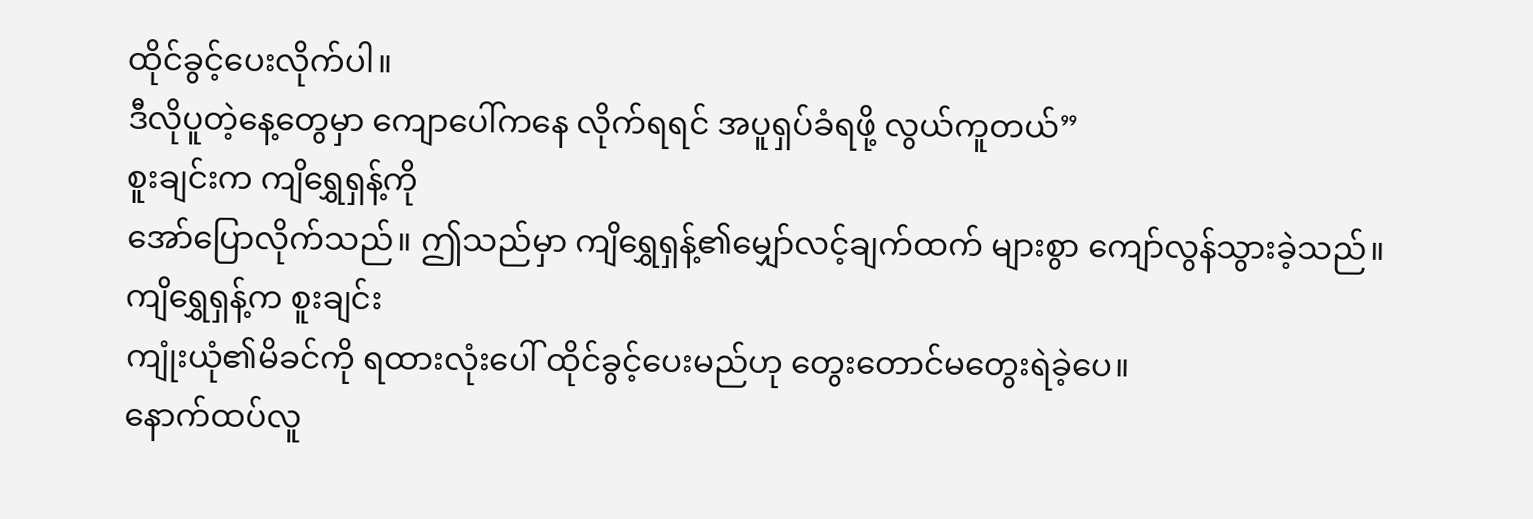ထိုင်ခွင့်ပေးလိုက်ပါ။
ဒီလိုပူတဲ့နေ့တွေမှာ ကျောပေါ်ကနေ လိုက်ရရင် အပူရှပ်ခံရဖို့ လွယ်ကူတယ်”
စူးချင်းက ကျိရွှေရှန့်ကို
အော်ပြောလိုက်သည်။ ဤသည်မှာ ကျိရွှေရှန့်၏မျှော်လင့်ချက်ထက် များစွာ ကျော်လွန်သွားခဲ့သည်။
ကျိရွှေရှန့်က စူးချင်း
ကျုံးယုံ၏မိခင်ကို ရထားလုံးပေါ် ထိုင်ခွင့်ပေးမည်ဟု တွေးတောင်မတွေးရဲခဲ့ပေ။
နောက်ထပ်လူ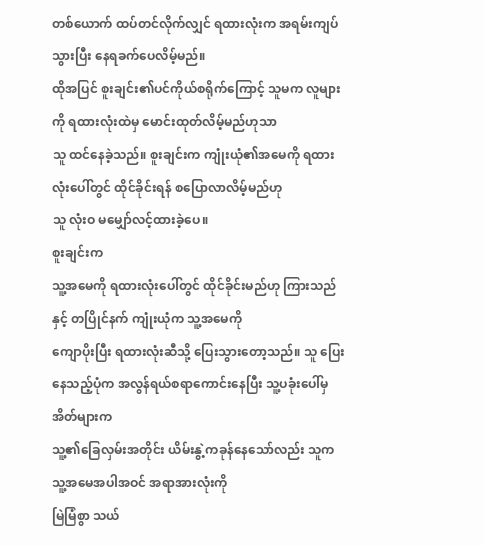တစ်ယောက် ထပ်တင်လိုက်လျှင် ရထားလုံးက အရမ်းကျပ်သွားပြီး နေရခက်ပေလိမ့်မည်။
ထိုအပြင် စူးချင်း၏ပင်ကိုယ်စရိုက်ကြောင့် သူမက လူများကို ရထားလုံးထဲမှ မောင်းထုတ်လိမ့်မည်ဟုသာ
သူ ထင်နေခဲ့သည်။ စူးချင်းက ကျုံးယုံ၏အမေကို ရထားလုံးပေါ်တွင် ထိုင်ခိုင်းရန် စပြောလာလိမ့်မည်ဟု
သူ လုံးဝ မမျှော်လင့်ထားခဲ့ပေ။
စူးချင်းက
သူ့အမေကို ရထားလုံးပေါ်တွင် ထိုင်ခိုင်းမည်ဟု ကြားသည်နှင့် တပြိုင်နက် ကျုံးယုံက သူ့အမေကို
ကျောပိုးပြီး ရထားလုံးဆီသို့ ပြေးသွားတော့သည်။ သူ ပြေးနေသည့်ပုံက အလွန်ရယ်စရာကောင်းနေပြီး သူ့ပခုံးပေါ်မှ အိတ်များက
သူ့၏ခြေလှမ်းအတိုင်း ယိမ်းနွဲ့ကခုန်နေသော်လည်း သူက သူ့အမေအပါအဝင် အရာအားလုံးကို
မြဲမြံစွာ သယ်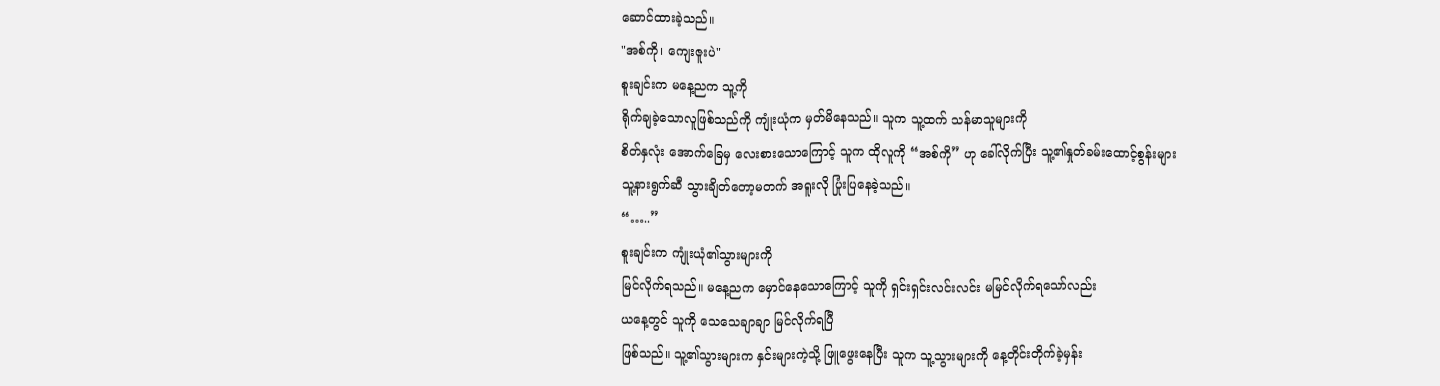ဆောင်ထားခဲ့သည်။
"အစ်ကို၊ ကျေးဇူးပဲ"
စူးချင်းက မနေ့ညက သူ့ကို
ရိုက်ချခဲ့သောလူဖြစ်သည်ကို ကျုံးယုံက မှတ်မိနေသည်။ သူက သူ့ထက် သန်မာသူများကို
စိတ်နှလုံး အောက်ခြေမှ လေးစားသောကြောင့် သူက ထိုလူကို “အစ်ကို” ဟု ခေါ်လိုက်ပြီး သူ့၏နှုတ်ခမ်းထောင့်စွန်းများ
သူ့နားရွက်ဆီ သွားချိတ်တော့မတက် အရူးလို ပြုံးပြနေခဲ့သည်။
“…..”
စူးချင်းက ကျုံးယုံ၏သွားများကို
မြင်လိုက်ရသည်။ မနေ့ညက မှောင်နေသောကြောင့် သူကို ရှင်းရှင်းလင်းလင်း မမြင်လိုက်ရသော်လည်း
ယနေ့တွင် သူကို သေသေချာချာ မြင်လိုက်ရပြီ
ဖြစ်သည်။ သူ့၏သွားများက နှင်းများကဲ့သို့ ဖြူဖွေးနေပြီး သူက သူ့သွားများကို နေ့တိုင်းတိုက်ခဲ့မှန်း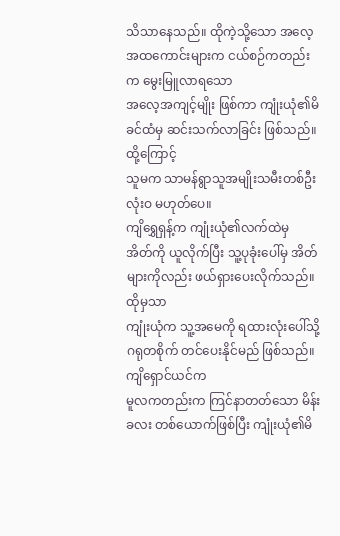သိသာနေသည်။ ထိုကဲ့သို့သော အလေ့အထကောင်းများက ငယ်စဉ်ကတည်းက မွေးမြူလာရသော
အလေ့အကျင့်မျိုး ဖြစ်ကာ ကျုံးယုံ၏မိခင်ထံမှ ဆင်းသက်လာခြင်း ဖြစ်သည်။ ထို့ကြောင့်
သူမက သာမန်ရွာသူအမျိုးသမီးတစ်ဦး လုံးဝ မဟုတ်ပေ။
ကျိရွှေရှန့်က ကျုံးယုံ၏လက်ထဲမှ
အိတ်ကို ယူလိုက်ပြီး သူ့ပုခုံးပေါ်မှ အိတ်များကိုလည်း ဖယ်ရှားပေးလိုက်သည်။ ထိုမှသာ
ကျုံးယုံက သူ့အမေကို ရထားလုံးပေါ်သို့ ဂရုတစိုက် တင်ပေးနိုင်မည် ဖြစ်သည်။ ကျိရှောင်ယင်က
မူလကတည်းက ကြင်နာတတ်သော မိန်းခလး တစ်ယောက်ဖြစ်ပြီး ကျုံးယုံ၏မိ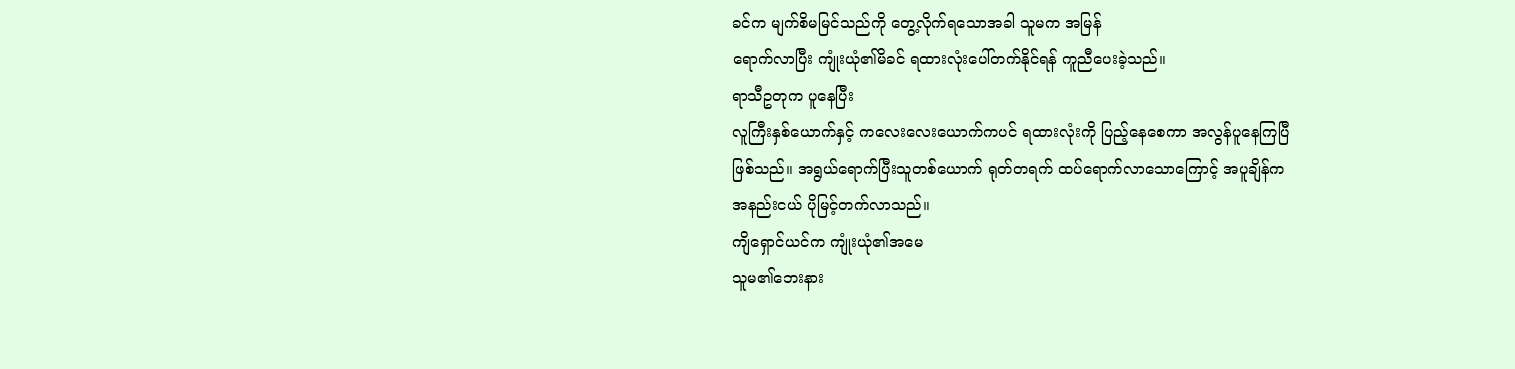ခင်က မျက်စိမမြင်သည်ကို တွေ့လိုက်ရသောအခါ သူမက အမြန်
ရောက်လာပြီး ကျုံးယုံ၏မိခင် ရထားလုံးပေါ်တက်နိုင်ရန် ကူညီပေးခဲ့သည်။
ရာသီဥတုက ပူနေပြီး
လူကြီးနှစ်ယောက်နှင့် ကလေးလေးယောက်ကပင် ရထားလုံးကို ပြည့်နေစေကာ အလွန်ပူနေကြပြီ
ဖြစ်သည်။ အရွယ်ရောက်ပြီးသူတစ်ယောက် ရုတ်တရက် ထပ်ရောက်လာသောကြောင့် အပူချိန်က
အနည်းငယ် ပိုမြင့်တက်လာသည်။
ကျိရှောင်ယင်က ကျုံးယုံ၏အမေ
သူမ၏ဘေးနား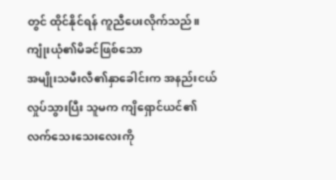တွင် ထိုင်နိုင်ရန် ကူညီပေးလိုက်သည်။ ကျုံးယုံ၏မိခင်ဖြစ်သော
အမျိုးသမီးလီ၏နှာခေါင်းက အနည်းငယ် လှုပ်သွားပြီး သူမက ကျိရှောင်ယင်၏လက်သေးသေးလေးကို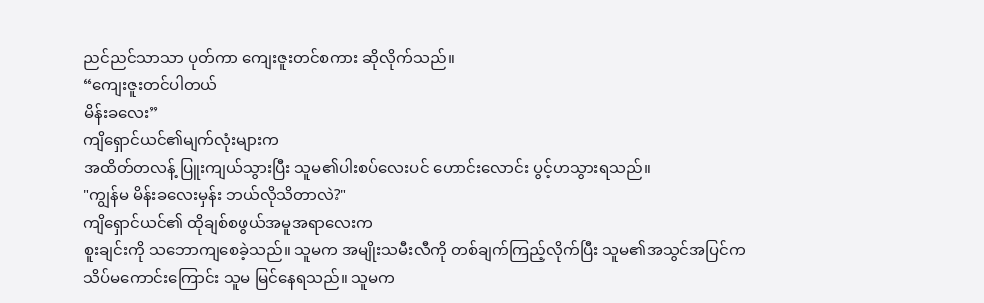ညင်ညင်သာသာ ပုတ်ကာ ကျေးဇူးတင်စကား ဆိုလိုက်သည်။
“ကျေးဇူးတင်ပါတယ်
မိန်းခလေး”
ကျိရှောင်ယင်၏မျက်လုံးများက
အထိတ်တလန့် ပြူးကျယ်သွားပြီး သူမ၏ပါးစပ်လေးပင် ဟောင်းလောင်း ပွင့်ဟသွားရသည်။
"ကျွန်မ မိန်းခလေးမှန်း ဘယ်လိုသိတာလဲ?"
ကျိရှောင်ယင်၏ ထိုချစ်စဖွယ်အမူအရာလေးက
စူးချင်းကို သဘောကျစေခဲ့သည်။ သူမက အမျိုးသမီးလီကို တစ်ချက်ကြည့်လိုက်ပြီး သူမ၏အသွင်အပြင်က
သိပ်မကောင်းကြောင်း သူမ မြင်နေရသည်။ သူမက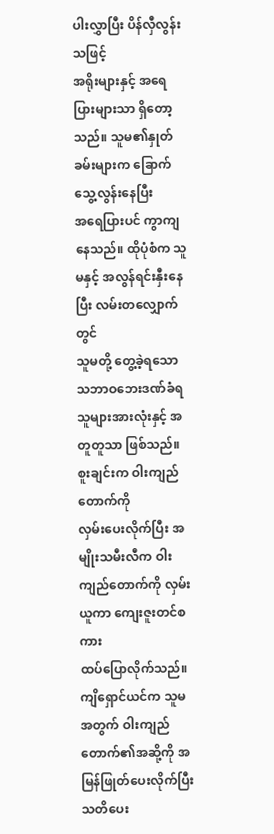ပါးလွှာပြီး ပိန်လှီလွန်းသဖြင့်
အရိုးများနှင့် အရေပြားများသာ ရှိတော့သည်။ သူမ၏နှုတ်ခမ်းများက ခြောက်သွေ့လွန်းနေပြီး
အရေပြားပင် ကွာကျနေသည်။ ထိုပုံစံက သူမနှင့် အလွန်ရင်းနှီးနေပြီး လမ်းတလျှောက်တွင်
သူမတို့ တွေ့ခဲ့ရသော သဘာဝဘေးဒဏ်ခံရသူများအားလုံးနှင့် အတူတူသာ ဖြစ်သည်။
စူးချင်းက ဝါးကျည်တောက်ကို
လှမ်းပေးလိုက်ပြီး အမျိုးသမီးလီက ဝါးကျည်တောက်ကို လှမ်းယူကာ ကျေးဇူးတင်စကား
ထပ်ပြောလိုက်သည်။ ကျိရှောင်ယင်က သူမအတွက် ဝါးကျည်တောက်၏အဆို့ကို အမြန်ဖြုတ်ပေးလိုက်ပြီး
သတိပေး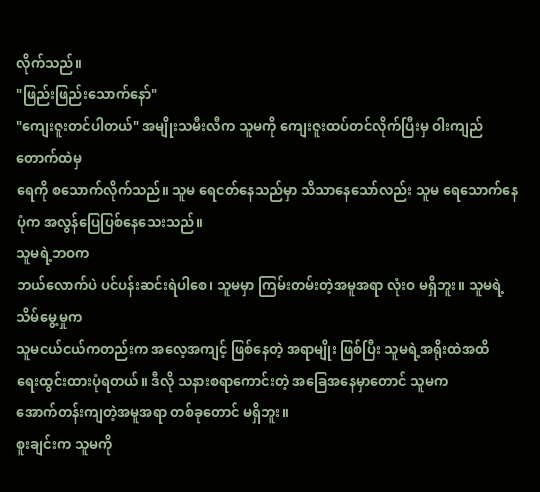လိုက်သည်။
"ဖြည်းဖြည်းသောက်နော်"
"ကျေးဇူးတင်ပါတယ်" အမျိုးသမီးလီက သူမကို ကျေးဇူးထပ်တင်လိုက်ပြီးမှ ဝါးကျည်တောက်ထဲမှ
ရေကို စသောက်လိုက်သည်။ သူမ ရေငတ်နေသည်မှာ သိသာနေသော်လည်း သူမ ရေသောက်နေပုံက အလွန်ပြေပြစ်နေသေးသည်။
သူမရဲ့ဘဝက
ဘယ်လောက်ပဲ ပင်ပန်းဆင်းရဲပါစေ၊ သူမမှာ ကြမ်းတမ်းတဲ့အမူအရာ လုံးဝ မရှိဘူး။ သူမရဲ့သိမ်မွေ့မှုက
သူမငယ်ငယ်ကတည်းက အလေ့အကျင့် ဖြစ်နေတဲ့ အရာမျိုး ဖြစ်ပြီး သူမရဲ့အရိုးထဲအထိ
ရေးထွင်းထားပုံရတယ်။ ဒီလို သနားစရာကောင်းတဲ့ အခြေအနေမှာတောင် သူမက
အောက်တန်းကျတဲ့အမူအရာ တစ်ခုတောင် မရှိဘူး။
စူးချင်းက သူမကို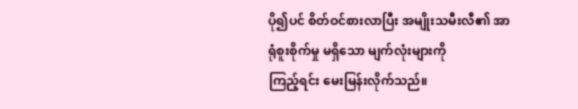ပို၍ပင် စိတ်ဝင်စားလာပြီး အမျိုးသမီးလီ၏ အာရုံစူးစိုက်မှု မရှိသော မျက်လုံးများကို
ကြည့်ရင်း မေးမြန်းလိုက်သည်။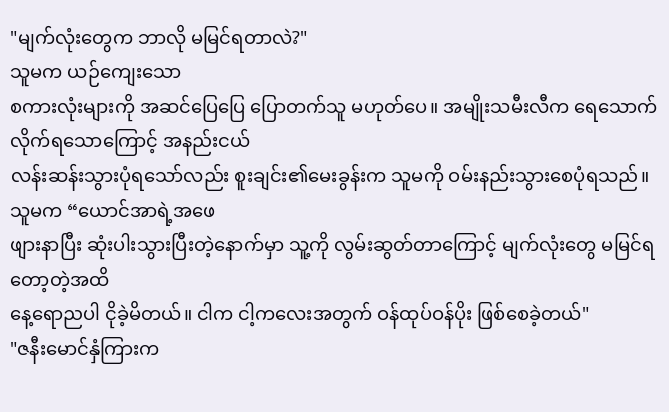"မျက်လုံးတွေက ဘာလို မမြင်ရတာလဲ?"
သူမက ယဉ်ကျေးသော
စကားလုံးများကို အဆင်ပြေပြေ ပြောတက်သူ မဟုတ်ပေ။ အမျိုးသမီးလီက ရေသောက်လိုက်ရသောကြောင့် အနည်းငယ်
လန်းဆန်းသွားပုံရသော်လည်း စူးချင်း၏မေးခွန်းက သူမကို ဝမ်းနည်းသွားစေပုံရသည်။
သူမက “ယောင်အာရဲ့အဖေ
ဖျားနာပြီး ဆုံးပါးသွားပြီးတဲ့နောက်မှာ သူ့ကို လွမ်းဆွတ်တာကြောင့် မျက်လုံးတွေ မမြင်ရတော့တဲ့အထိ
နေ့ရောညပါ ငိုခဲ့မိတယ်။ ငါက ငါ့ကလေးအတွက် ဝန်ထုပ်ဝန်ပိုး ဖြစ်စေခဲ့တယ်"
"ဇနီးမောင်နှံကြားက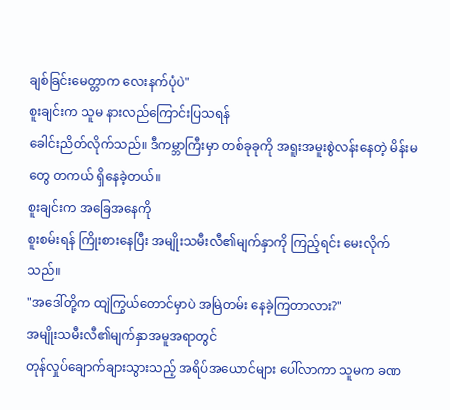ချစ်ခြင်းမေတ္တာက လေးနက်ပုံပဲ"
စူးချင်းက သူမ နားလည်ကြောင်းပြသရန်
ခေါင်းညိတ်လိုက်သည်။ ဒီကမ္ဘာကြီးမှာ တစ်ခုခုကို အရူးအမူးစွဲလန်းနေတဲ့ မိန်းမတွေ တကယ် ရှိနေခဲ့တယ်။
စူးချင်းက အခြေအနေကို
စူးစမ်းရန် ကြိုးစားနေပြီး အမျိုးသမီးလီ၏မျက်နှာကို ကြည့်ရင်း မေးလိုက်သည်။
"အဒေါ်တို့က ထျဲကြွယ်တောင်မှာပဲ အမြဲတမ်း နေခဲ့ကြတာလား?"
အမျိုးသမီးလီ၏မျက်နှာအမူအရာတွင်
တုန်လှုပ်ချောက်ချားသွားသည့် အရိပ်အယောင်များ ပေါ်လာကာ သူမက ခဏ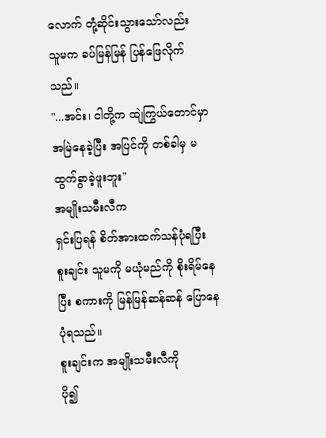လောက် တုံ့ဆိုင်းသွားသော်လည်း
သူမက ခပ်မြန်မြန် ပြန်ဖြေလိုက်သည်။
"...အင်း၊ ငါတို့က ထျဲကြွယ်တောင်မှာ အမြဲနေခဲ့ပြီး အပြင်ကို တစ်ခါမှ မထွက်ခွာခဲ့ဖူးဘူး"
အမျိုးသမီးလီက
ရှင်းပြရန် စိတ်အားထက်သန်ပုံရပြီး စူးချင်း သူမကို မယုံမည်ကို စိုးရိမ်နေပြီး စကားကို မြန်မြန်ဆန်ဆန် ပြောနေပုံရသည်။
စူးချင်းက အမျိုးသမီးလီကို
ပို၍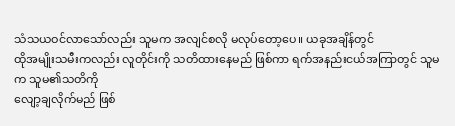သံသယဝင်လာသော်လည်း သူမက အလျင်စလို မလုပ်တော့ပေ။ ယခုအချိန်တွင်
ထိုအမျိုးသမီးကလည်း လူတိုင်းကို သတိထားနေမည် ဖြစ်ကာ ရက်အနည်းငယ်အကြာတွင် သူမက သူမ၏သတိကို
လျော့ချလိုက်မည် ဖြစ်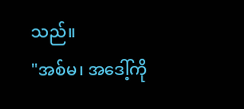သည်။
"အစ်မ၊ အဒေါ့်ကို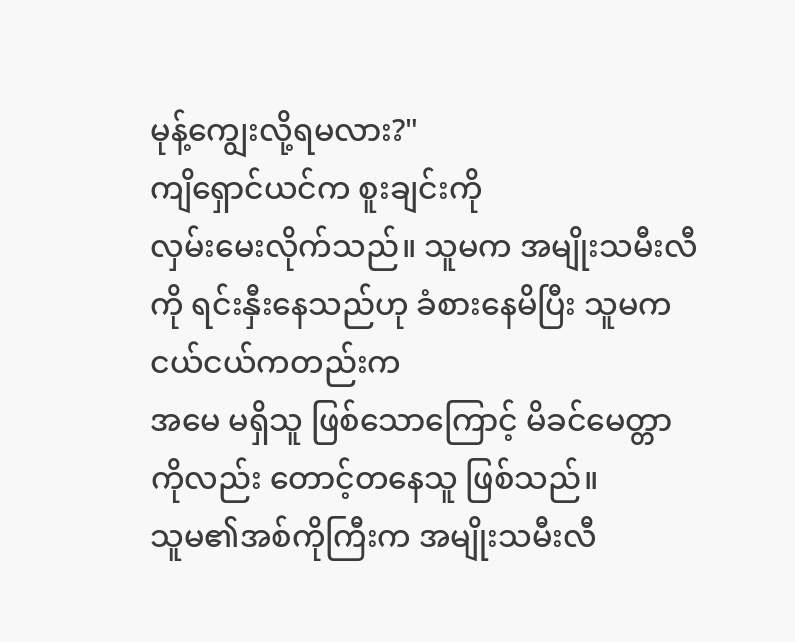မုန့်ကျွေးလို့ရမလား?"
ကျိရှောင်ယင်က စူးချင်းကို
လှမ်းမေးလိုက်သည်။ သူမက အမျိုးသမီးလီကို ရင်းနှီးနေသည်ဟု ခံစားနေမိပြီး သူမက ငယ်ငယ်ကတည်းက
အမေ မရှိသူ ဖြစ်သောကြောင့် မိခင်မေတ္တာကိုလည်း တောင့်တနေသူ ဖြစ်သည်။
သူမ၏အစ်ကိုကြီးက အမျိုးသမီးလီ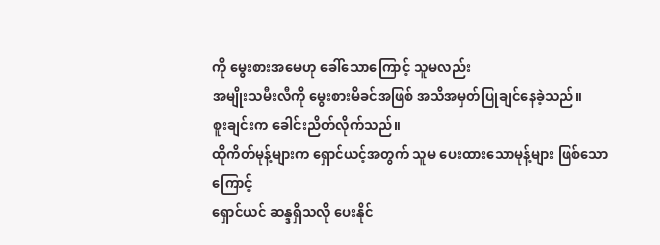ကို မွေးစားအမေဟု ခေါ်သောကြောင့် သူမလည်း
အမျိုးသမီးလီကို မွေးစားမိခင်အဖြစ် အသိအမှတ်ပြုချင်နေခဲ့သည်။
စူးချင်းက ခေါင်းညိတ်လိုက်သည်။
ထိုကိတ်မုန့်များက ရှောင်ယင့်အတွက် သူမ ပေးထားသောမုန့်များ ဖြစ်သောကြောင့်
ရှောင်ယင် ဆန္ဒရှိသလို ပေးနိုင်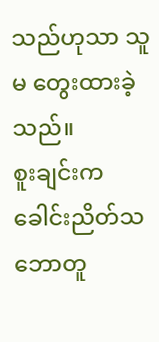သည်ဟုသာ သူမ တွေးထားခဲ့သည်။
စူးချင်းက
ခေါင်းညိတ်သဘောတူ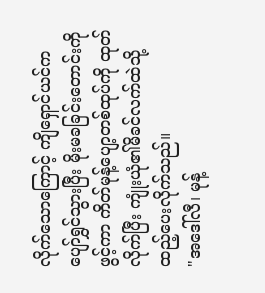လိုက်သောကြောင့် ကျိရှောင်ယင်က ပျော်ရွှင်သွားပြီး မိုးမခခြင်းတောင်းကို
ဖွင့်ကာ ကိတ်မုန့်ပျော့တစ်ထုပ်ကို ထုတ်လိုက်ပြီး ကျုံးယုံ၏မိခင်လက်ထဲသို့ ထည့်ပေးလိုက်သည်။
"အဒေါ်လီ၊ မုန့်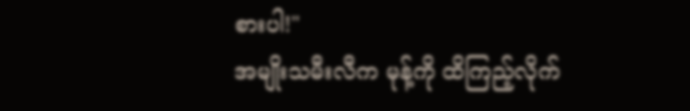စားပါ!"
အမျိုးသမီးလီက မုန့်ကို ထိကြည့်လိုက်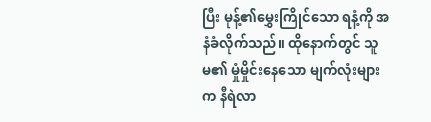ပြီး မုန့်၏မွှေးကြိုင်သော ရနံ့ကို အနံခံလိုက်သည်။ ထိုနောက်တွင် သူမ၏ မှုံမှိုင်းနေသော မျက်လုံးများက နီရဲလာ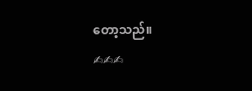တော့သည်။
✍✍✍